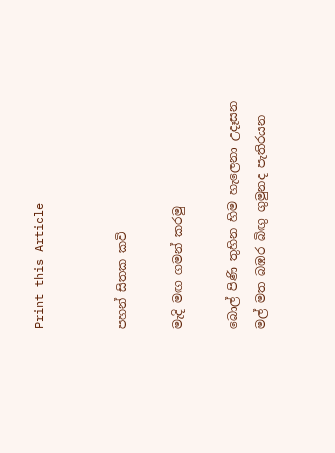Print this Article


පහන් සිතක කවි

මැදි මඟ ගමන් කරමු

බොල් පිණි තුහින හිම හැලෙනා උදෑසන
මල් මත බඹර බිඟු ගුමුනද පැතිරයන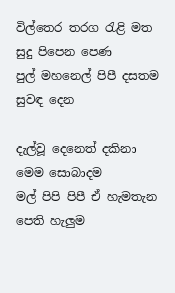විල්තෙර තරග රැළි මත සුදු පිපෙන පෙණ
පුල් මහනෙල් පිපී දසතම සුවඳ දෙන

දැල්වූ දෙනෙත් දකිනා මෙම සොබාදම
මල් පිපි පිපී ඒ හැමතැන පෙති හැලුම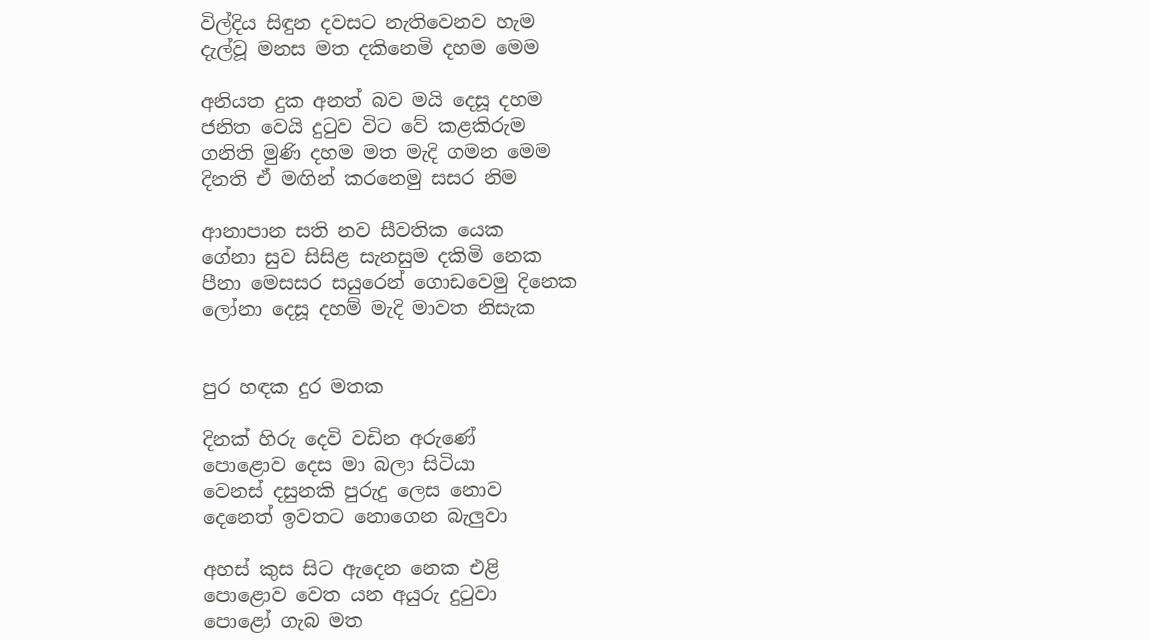විල්දිය සිඳුන දවසට නැතිවෙනව හැම
දැල්වූ මනස මත දකිනෙමි දහම මෙම

අනියත දුක අනත් බව මයි දෙසූ දහම
ජනිත වෙයි දුටුව විට වේ කළකිරුම
ගනිති මුණි දහම මත මැදි ගමන මෙම
දිනති ඒ මඟින් කරනෙමු සසර නිම

ආනාපාන සති නව සීවතික යෙක
ගේනා සුව සිසිළ සැනසුම දකිමි නෙක
පීනා මෙසසර සයුරෙන් ගොඩවෙමු දිනෙක
ලෝනා දෙසූ දහම් මැදි මාවත නිසැක


පුර හඳක දුර මතක

දිනක් හිරු දෙවි වඩින අරුණේ
පොළොව දෙස මා බලා සිටියා
වෙනස් දසුනකි පුරුදු ලෙස නොව
දෙනෙත් ඉවතට නොගෙන බැලුවා

අහස් කුස සිට ඇදෙන නෙක එළි
පොළොව වෙත යන අයුරු දුටුවා
පොළෝ ගැබ මත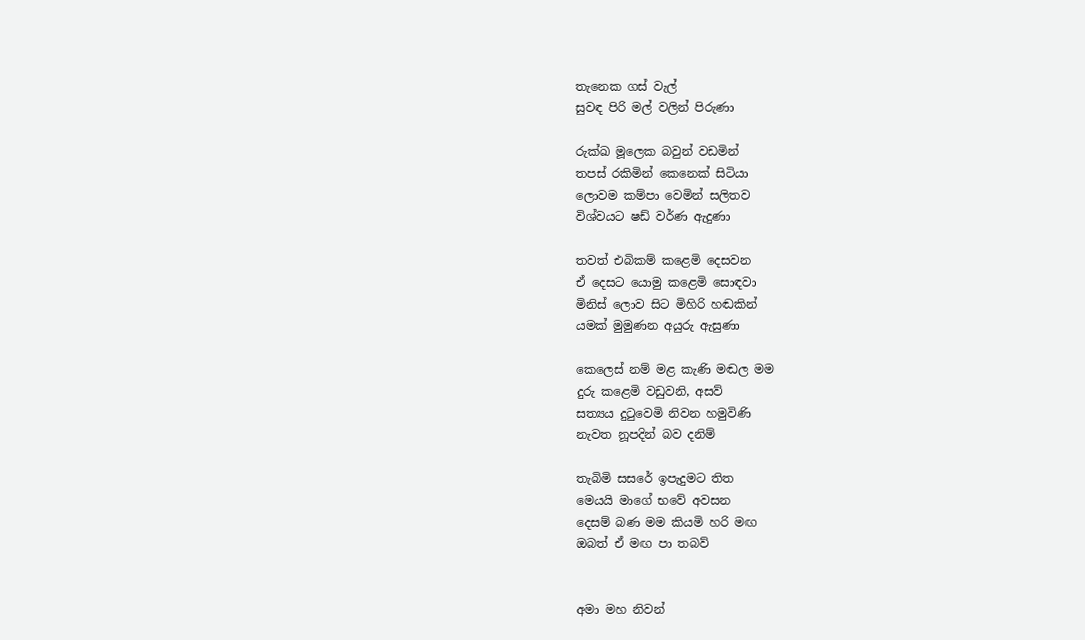තැනෙක ගස් වැල්
සුවඳ පිරි මල් වලින් පිරුණා

රුක්ඛ මූලෙක බවුන් වඩමින්
තපස් රකිමින් කෙනෙක් සිටියා
ලොවම කම්පා වෙමින් සලිතව
විශ්වයට ෂඩ් වර්ණ ඇදුණා

තවත් එබිකම් කළෙමි දෙසවන
ඒ දෙසට යොමු කළෙමි සොඳවා
මිනිස් ලොව සිට මිහිරි හඬකින්
යමක් මුමුණන අයුරු ඇසුණා

කෙලෙස් නම් මළ කැණි මඬල මම
දුරු කළෙමි වඩුවනි, අසව්
සත්‍යය දුටුවෙමි නිවන හමුවිණි
නැවත නූපදින් බව දනිම්

තැබිමි සසරේ ඉපැදුමට තිත
මෙයයි මාගේ භවේ අවසන
දෙසම් බණ මම කියමි හරි මඟ
ඔබත් ඒ මඟ පා තබව්


අමා මහ නිවන්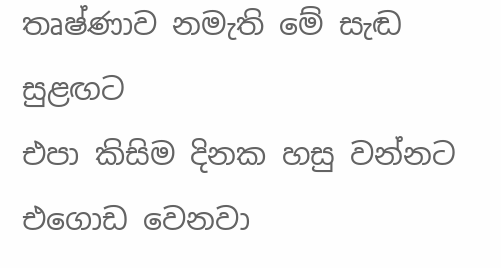තෘෂ්ණාව නමැති මේ සැඬ සුළඟට
එපා කිසිම දිනක හසු වන්නට
එගොඩ වෙනවා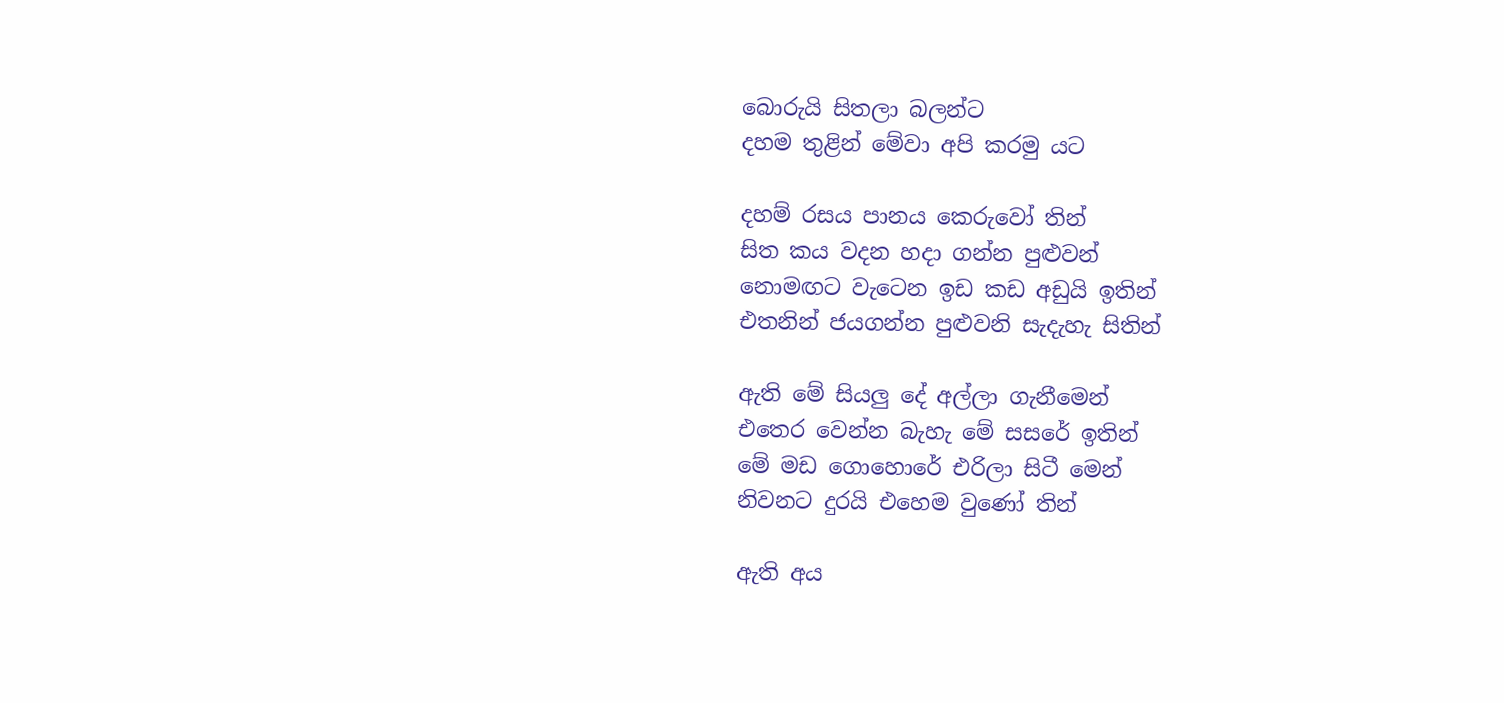බොරුයි සිතලා බලන්ට
දහම තුළින් මේවා අපි කරමු යට

දහම් රසය පානය කෙරුවෝ තින්
සිත කය වදන හදා ගන්න පුළුවන්
නොමඟට වැටෙන ඉඩ කඩ අඩුයි ඉතින්
එතනින් ජයගන්න පුළුවනි සැදැහැ සිතින්

ඇති මේ සියලු දේ අල්ලා ගැනීමෙන්
එතෙර වෙන්න බැහැ මේ සසරේ ඉතින්
මේ මඩ ගොහොරේ එරිලා සිටී මෙන්
නිවනට දුරයි එහෙම වුණෝ තින්

ඇති අය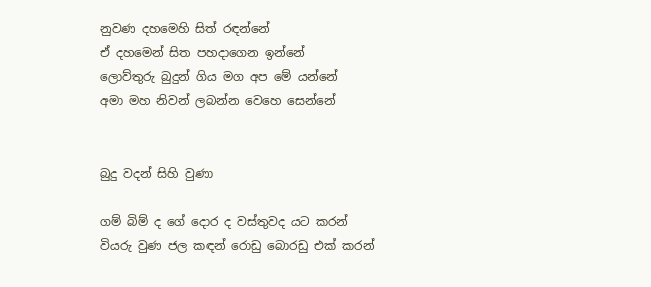නුවණ දහමෙහි සිත් රඳන්නේ
ඒ දහමෙන් සිත පහදාගෙන ඉන්නේ
ලොව්තුරු බුදුන් ගිය මග අප මේ යන්නේ
අමා මහ නිවන් ලබන්න වෙහෙ සෙන්නේ


බුදු වදන් සිහි වුණා

ගම් බිම් ද ගේ දොර ද වස්තුවද යට කරන්
වියරු වුණ ජල කඳන් රොඩු බොරඩු එක් කරන්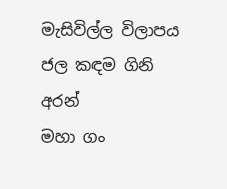මැසිවිල්ල විලාපය ජල කඳම ගිනි අරන්
මහා ගං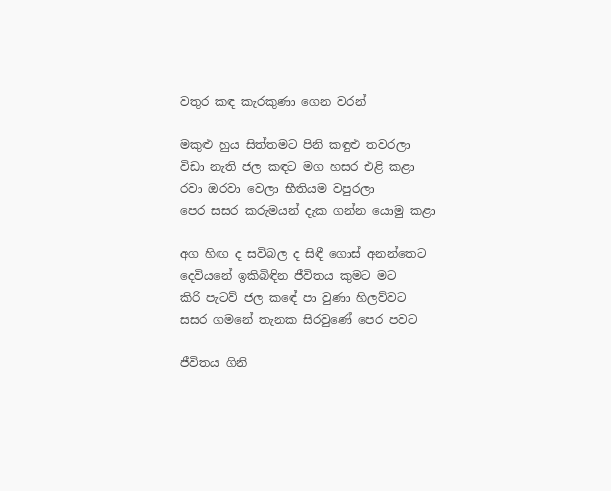වතුර කඳ කැරකුණා ගෙන වරන්

මකුළු හුය සිත්තමට පිනි කඳුළු තවරලා
විඩා නැති ජල කඳට මග හසර එළි කළා
රවා ඔරවා වෙලා භීතියම වපුරලා
පෙර සසර කරුමයන් දැක ගන්න යොමු කළා

අග හිඟ ද සවිබල ද සිඳී ගොස් අනන්තෙට
දෙවියනේ ඉකිබිඳින ජීවිතය කුමට මට
කිරි පැටව් ජල කඳේ පා වුණා හිලව්වට
සසර ගමනේ තැනක සිරවුණේ පෙර පවට

ජීවිතය ගිනි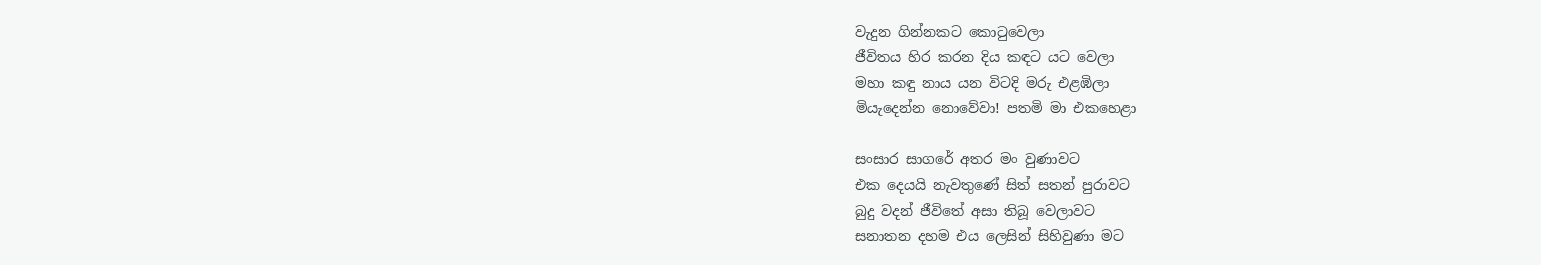වැදුන ගින්නකට කොටුවෙලා
ජීවිතය හිර කරන දිය කඳට යට වෙලා
මහා කඳු නාය යන විටදි මරු එළඹිලා
මියැදෙන්න නොවේවා! පතමි මා එකහෙළා

සංසාර සාගරේ අතර මං වුණාවට
එක දෙයයි නැවතුණේ සිත් සතන් පුරාවට
බුදු වදන් ජීවිතේ අසා තිබූ වෙලාවට
සනාතන දහම එය ලෙසින් සිහිවුණා මට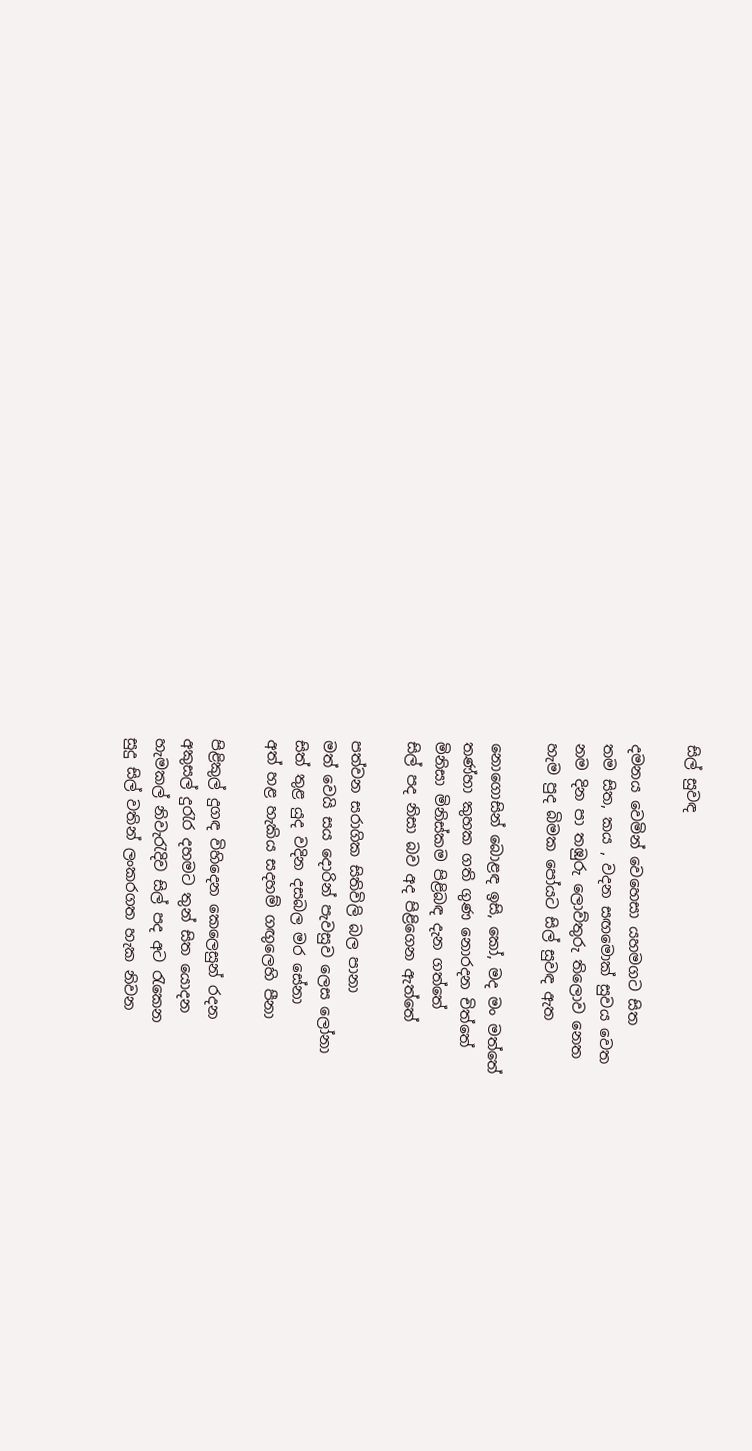සිල් සුවඳ

දමනය වෙමින් වෙහෙසා යහමගට සිත
තම සිත, කය , වදන සඟමොක් සුවය වෙත
නම දින පා තඹුරු ලොව්තුරු තිලොව නෙත
හැම පුද බිමක පෝයට සිල් සුවඳ ඇත

නොගොසින් බොළඳ ඉසි, කෝ, මද මං මත්තේ
තණ්හා කුහක ගති ගුණ නොරදන චිත්තේ
මිනිසා මිනිස්කම පිළිබඳ දැන ගත්තේ
සිල් පද නිසා බව අද පිළිගෙන ඇත්තේ

පත්වන සරාගික සිතිවිලි බල පානා
මත් වෙයි සය දොරින් පැවසුව ලෙස ලෝනා
සිත් තුළ යුද වදින දසබල මර සේනා
අත් හළ හැකිය සදහම් ගඟුලෙහි පීනා

පිළිකුල් දුගඳ විහිදෙන කෙලෙසුන් රදන
අකුසල් දුරැර දහමට තුන් සිත යොදන
හැමකල් නිවැරැදිව සිල් පද අට රැකෙන
සුදු සිල් වතින් ලංකරගත හැක නිවන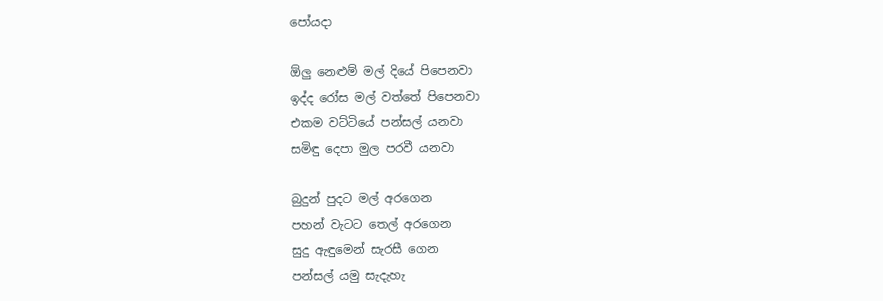පෝයදා

ඕලු නෙළුම් මල් දියේ පිපෙනවා
ඉද්ද රෝස මල් වත්තේ පිපෙනවා
එකම වට්ටියේ පන්සල් යනවා
සමිඳු දෙපා මුල පරවී යනවා

බුදුන් පුදට මල් අරගෙන
පහන් වැටට තෙල් අරගෙන
සුදු ඇඳුමෙන් සැරසී ගෙන
පන්සල් යමු සැදැහැ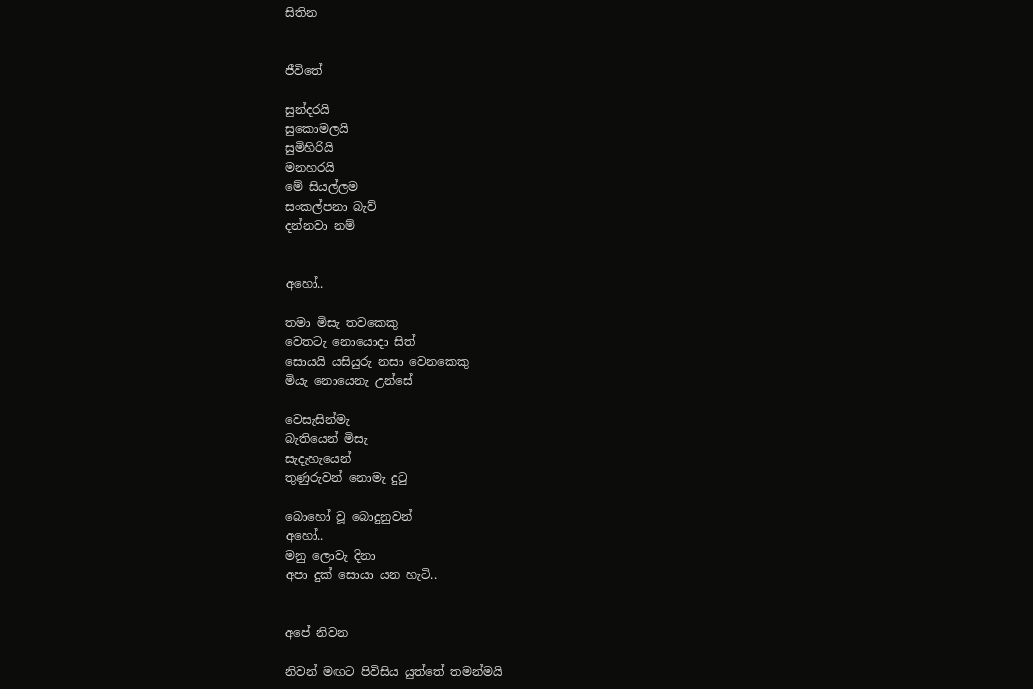සිතින


ජීවිතේ

සුන්දරයි
සුකොමලයි
සුමිහිරියි
මනහරයි
මේ සියල්ලම
සංකල්පනා බැව්
දන්නවා නම්


අහෝ..

තමා මිසැ තවකෙකු
වෙතටැ නොයොදා සිත්
සොයයි යසියුරු නසා වෙනකෙකු
මියැ නොයෙනැ උන්සේ

වෙසැසින්මැ
බැතියෙන් මිසැ
සැදැහැයෙන්
තුණුරුවන් නොමැ දුටු

බොහෝ වූ බොදුනුවන්
අහෝ..
මනු ලොවැ දිනා
අපා දුක් සොයා යන හැටි..


අපේ නිවන

නිවන් මඟට පිවිසිය යුත්තේ තමන්මයි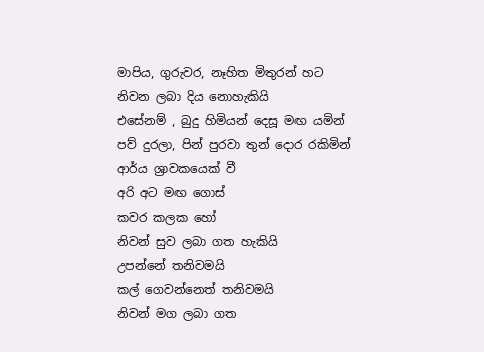මාපිය, ගුරුවර, නෑහිත මිතුරන් හට
නිවන ලබා දිය නොහැකියි
එසේනම් , බුදු හිමියන් දෙසූ මඟ යමින්
පව් දුරලා, පින් පුරවා තුන් දොර රකිමින්
ආර්ය ශ්‍රාවකයෙක් වී
අරි අට මඟ ගොස්
කවර කලක හෝ
නිවන් සුව ලබා ගත හැකියි
උපන්නේ තනිවමයි
කල් ගෙවන්නෙත් තනිවමයි
නිවන් මග ලබා ගත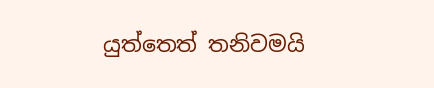යුත්තෙත් තනිවමයි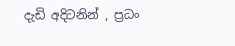දැඩි අදිටනින් , ප්‍රධං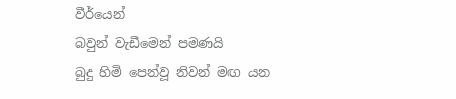වීර්යෙන්
බවුන් වැඩීමෙන් පමණයි
බුදු හිමි පෙන්වූ නිවන් මඟ යන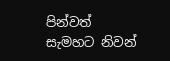පින්වත් සැමහට නිවන්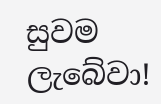සුවම ලැබේවා!